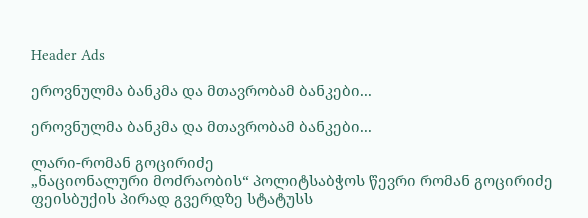Header Ads

ეროვნულმა ბანკმა და მთავრობამ ბანკები...

ეროვნულმა ბანკმა და მთავრობამ ბანკები...

ლარი-რომან გოცირიძე
„ნაციონალური მოძრაობის“ პოლიტსაბჭოს წევრი რომან გოცირიძე ფეისბუქის პირად გვერდზე სტატუსს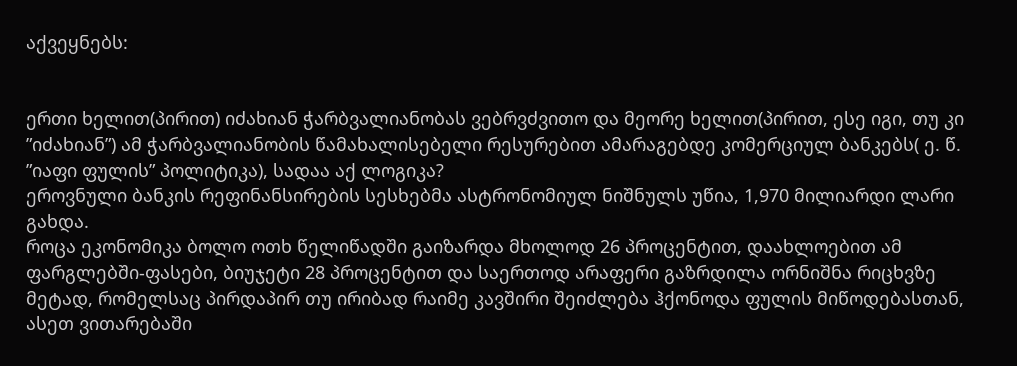აქვეყნებს:


ერთი ხელით(პირით) იძახიან ჭარბვალიანობას ვებრვძვითო და მეორე ხელით(პირით, ესე იგი, თუ კი ”იძახიან”) ამ ჭარბვალიანობის წამახალისებელი რესურებით ამარაგებდე კომერციულ ბანკებს( ე. წ. ”იაფი ფულის” პოლიტიკა), სადაა აქ ლოგიკა?
ეროვნული ბანკის რეფინანსირების სესხებმა ასტრონომიულ ნიშნულს უწია, 1,970 მილიარდი ლარი გახდა.
როცა ეკონომიკა ბოლო ოთხ წელიწადში გაიზარდა მხოლოდ 26 პროცენტით, დაახლოებით ამ ფარგლებში-ფასები, ბიუჯეტი 28 პროცენტით და საერთოდ არაფერი გაზრდილა ორნიშნა რიცხვზე მეტად, რომელსაც პირდაპირ თუ ირიბად რაიმე კავშირი შეიძლება ჰქონოდა ფულის მიწოდებასთან, ასეთ ვითარებაში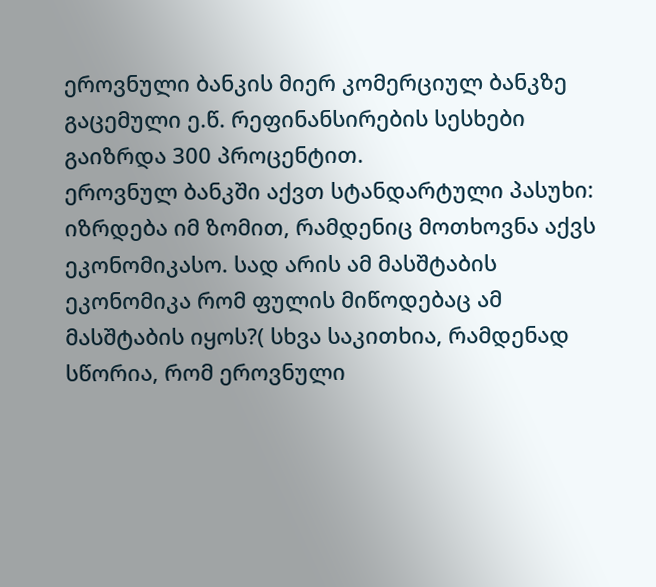ეროვნული ბანკის მიერ კომერციულ ბანკზე გაცემული ე.წ. რეფინანსირების სესხები გაიზრდა 300 პროცენტით.
ეროვნულ ბანკში აქვთ სტანდარტული პასუხი: იზრდება იმ ზომით, რამდენიც მოთხოვნა აქვს ეკონომიკასო. სად არის ამ მასშტაბის ეკონომიკა რომ ფულის მიწოდებაც ამ მასშტაბის იყოს?( სხვა საკითხია, რამდენად სწორია, რომ ეროვნული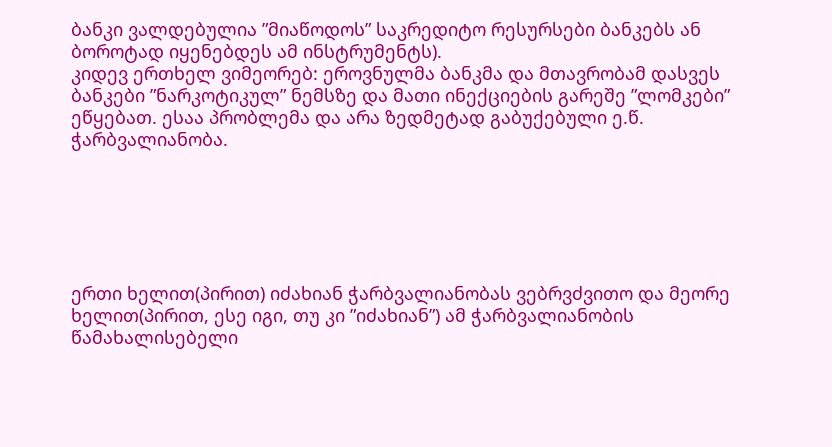ბანკი ვალდებულია ”მიაწოდოს” საკრედიტო რესურსები ბანკებს ან ბოროტად იყენებდეს ამ ინსტრუმენტს).
კიდევ ერთხელ ვიმეორებ: ეროვნულმა ბანკმა და მთავრობამ დასვეს ბანკები ”ნარკოტიკულ” ნემსზე და მათი ინექციების გარეშე ”ლომკები” ეწყებათ. ესაა პრობლემა და არა ზედმეტად გაბუქებული ე.წ. ჭარბვალიანობა.






ერთი ხელით(პირით) იძახიან ჭარბვალიანობას ვებრვძვითო და მეორე ხელით(პირით, ესე იგი, თუ კი ”იძახიან”) ამ ჭარბვალიანობის წამახალისებელი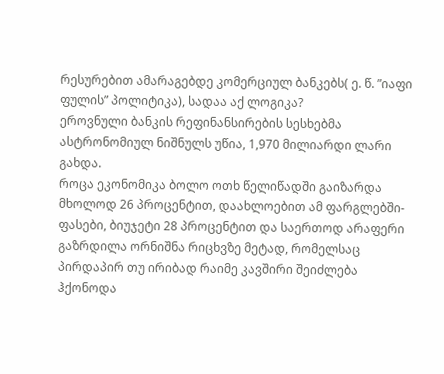რესურებით ამარაგებდე კომერციულ ბანკებს( ე. წ. ”იაფი ფულის” პოლიტიკა), სადაა აქ ლოგიკა?
ეროვნული ბანკის რეფინანსირების სესხებმა ასტრონომიულ ნიშნულს უწია, 1,970 მილიარდი ლარი გახდა.
როცა ეკონომიკა ბოლო ოთხ წელიწადში გაიზარდა მხოლოდ 26 პროცენტით, დაახლოებით ამ ფარგლებში-ფასები, ბიუჯეტი 28 პროცენტით და საერთოდ არაფერი გაზრდილა ორნიშნა რიცხვზე მეტად, რომელსაც პირდაპირ თუ ირიბად რაიმე კავშირი შეიძლება ჰქონოდა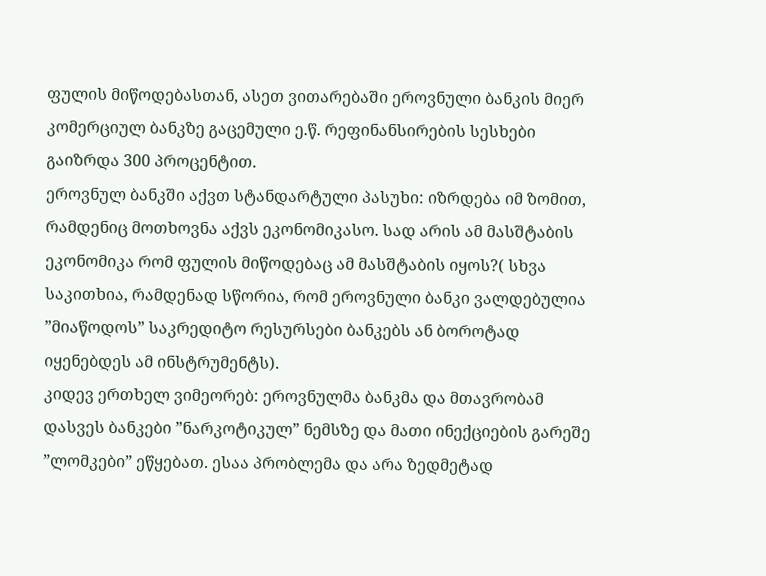ფულის მიწოდებასთან, ასეთ ვითარებაში ეროვნული ბანკის მიერ კომერციულ ბანკზე გაცემული ე.წ. რეფინანსირების სესხები გაიზრდა 300 პროცენტით.
ეროვნულ ბანკში აქვთ სტანდარტული პასუხი: იზრდება იმ ზომით, რამდენიც მოთხოვნა აქვს ეკონომიკასო. სად არის ამ მასშტაბის ეკონომიკა რომ ფულის მიწოდებაც ამ მასშტაბის იყოს?( სხვა საკითხია, რამდენად სწორია, რომ ეროვნული ბანკი ვალდებულია ”მიაწოდოს” საკრედიტო რესურსები ბანკებს ან ბოროტად იყენებდეს ამ ინსტრუმენტს).
კიდევ ერთხელ ვიმეორებ: ეროვნულმა ბანკმა და მთავრობამ დასვეს ბანკები ”ნარკოტიკულ” ნემსზე და მათი ინექციების გარეშე ”ლომკები” ეწყებათ. ესაა პრობლემა და არა ზედმეტად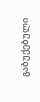გაბუქებული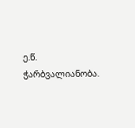ე.წ. ჭარბვალიანობა.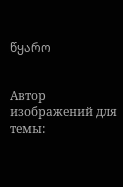წყარო


Автор изображений для темы: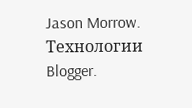Jason Morrow. Технологии Blogger.